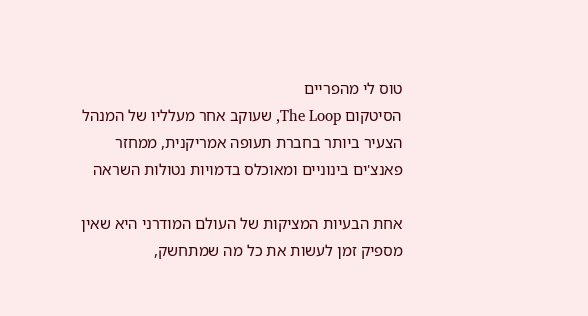טוס לי מהפריים
הסיטקום The Loop, שעוקב אחר מעלליו של המנהל הצעיר ביותר בחברת תעופה אמריקנית, ממחזר פאנצ'ים בינוניים ומאוכלס בדמויות נטולות השראה

אחת הבעיות המציקות של העולם המודרני היא שאין מספיק זמן לעשות את כל מה שמתחשק,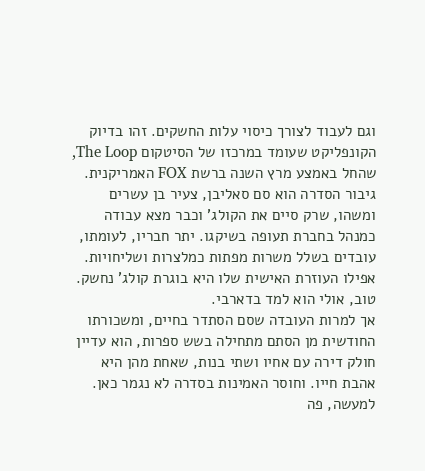וגם לעבוד לצורך כיסוי עלות החשקים. זהו בדיוק הקונפליקט שעומד במרכזו של הסיטקום The Loop, שהחל באמצע מרץ השנה ברשת FOX האמריקנית.
גיבור הסדרה הוא סם סאליבן, צעיר בן עשרים ומשהו, שרק סיים את הקולג' וכבר מצא עבודה כמנהל בחברת תעופה בשיקגו. יתר חבריו, לעומתו, עובדים בשלל משרות מפתות כמלצרות ושליחויות. אפילו העוזרת האישית שלו היא בוגרת קולג' נחשק. טוב, אולי הוא למד בדארבי.
אך למרות העובדה שסם הסתדר בחיים, ומשכורתו החודשית מן הסתם מתחילה בשש ספרות, הוא עדיין חולק דירה עם אחיו ושתי בנות, שאחת מהן היא אהבת חייו. וחוסר האמינות בסדרה לא נגמר כאן. למעשה, פה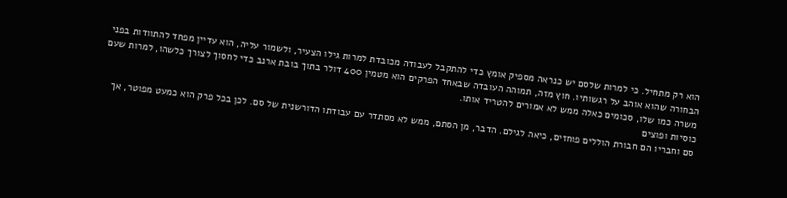הוא רק מתחיל. כי למרות שלסם יש כנראה מספיק אומץ כדי להתקבל לעבודה מכובדת למרות גילו הצעיר, ולשמור עליה, הוא עדיין מפחד להתוודות בפני הבחורה שהוא אוהב על רגשותיו. חוץ מזה, תמוהה העובדה שבאחד הפרקים הוא מטמין 400 דולר בתוך בובת ארנב כדי לחסוך לצורך כלשהו, למרות שעם משרה כמו שלו, סכומים כאלה ממש לא אמורים להטריד אותו.
כוסיות ופוצים
סם וחבריו הם חבורת הוללים פוחזים, כיאה לגילם. הדבר, מן הסתם, ממש לא מסתדר עם עבודתו הדורשנית של סם. לכן בכל פרק הוא כמעט מפוטר, אך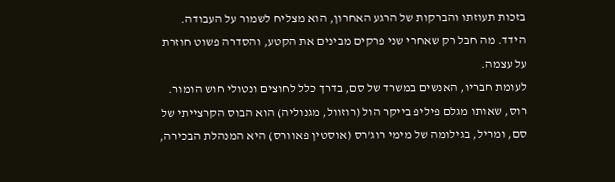בזכות תעוזתו והברקות של הרגע האחרון, הוא מצליח לשמור על העבודה. הידד. מה חבל רק שאחרי שני פרקים מבינים את הקטע, והסדרה פשוט חוזרת על עצמה.
לעומת חבריו, האנשים במשרד של סם, בדרך כלל לחוצים ונטולי חוש הומור. רוס, שאותו מגלם פיליפ בייקר הול (רוזוול, מגנוליה) הוא הבוס הקרצייתי של סם, ומריל, בגילומה של מימי רוג'רס (אוסטין פאוורס) היא המנהלת הבכירה,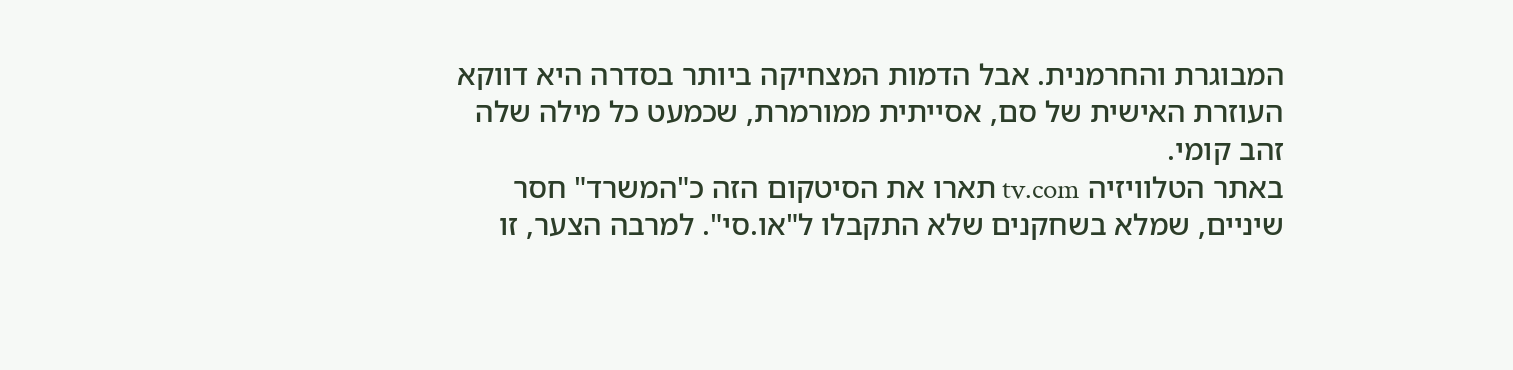המבוגרת והחרמנית. אבל הדמות המצחיקה ביותר בסדרה היא דווקא העוזרת האישית של סם, אסייתית ממורמרת, שכמעט כל מילה שלה זהב קומי.
באתר הטלוויזיה tv.com תארו את הסיטקום הזה כ"המשרד" חסר שיניים, שמלא בשחקנים שלא התקבלו ל"או.סי". למרבה הצער, זו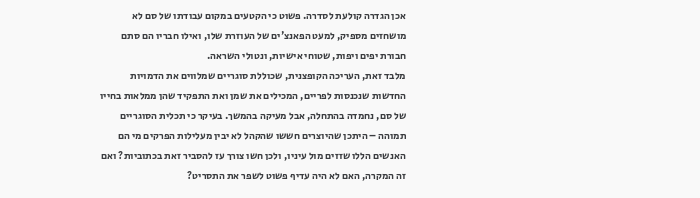אכן הגדרה קולעת לסדרה. פשוט כי הקטעים במקום עבודתו של סם לא מושחזים מספיק, למעט הפאנצ'ים של העוזרת שלו, ואילו חבריו הם סתם חבורת יפים ויפות, שטוחי אישיות, ונטולי השראה.
מלבד זאת, העריכה הקופצנית, שכוללת סוגריים שמלווים את הדמויות החדשות שנכנסות לפריים, המכילים את שמן ואת התפקיד שהן ממלאות בחייו של סם, נחמדה בהתחלה, אבל מעיקה בהמשך. בעיקר כי תכלית הסוגריים תמוהה – היתכן שהיוצרים חששו שהקהל לא יבין מעלילות הפרקים מי הם האנשים הללו שזזים מול עיניו, ולכן חשו צורך עז להסביר זאת בכתוביות? ואם זה המקרה, האם לא היה עדיף פשוט לשפר את התסריט?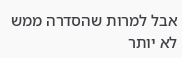אבל למרות שהסדרה ממש לא יותר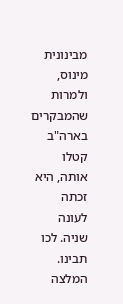מבינונית מינוס, ולמרות שהמבקרים בארה"ב קטלו אותה, היא זכתה לעונה שניה. לכו תבינו.
המלצה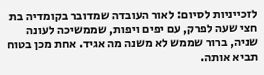לזכייניות לסיום: לאור העובדה שמדובר בקומדיה בת חצי שעה לפרק, עם יפים ויפות, שממשיכה לעונה שניה, ברור שממש לא משנה מה אגיד. אחת מכן בטוח תביא אותה.